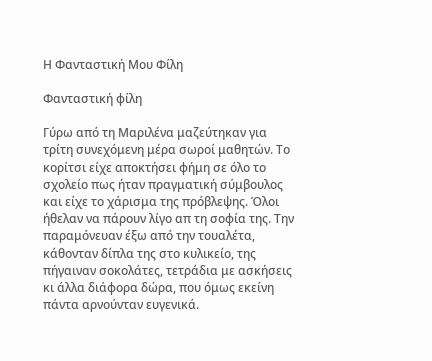Η Φανταστική Μου Φίλη

Φανταστική φίλη

Γύρω από τη Μαριλένα μαζεύτηκαν για τρίτη συνεχόμενη μέρα σωροί μαθητών. Το κορίτσι είχε αποκτήσει φήμη σε όλο το σχολείο πως ήταν πραγματική σύμβουλος και είχε το χάρισμα της πρόβλεψης. Όλοι ήθελαν να πάρουν λίγο απ τη σοφία της. Την παραμόνευαν έξω από την τουαλέτα, κάθονταν δίπλα της στο κυλικείο, της πήγαιναν σοκολάτες, τετράδια με ασκήσεις κι άλλα διάφορα δώρα, που όμως εκείνη πάντα αρνούνταν ευγενικά.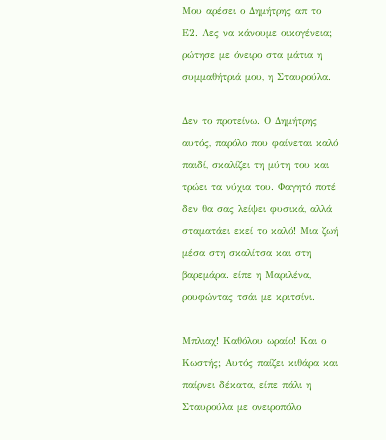Μου αρέσει ο Δημήτρης απ το Ε2. Λες να κάνουμε οικογένεια; ρώτησε με όνειρο στα μάτια η συμμαθήτριά μου, η Σταυρούλα.

Δεν το προτείνω. Ο Δημήτρης αυτός, παρόλο που φαίνεται καλό παιδί, σκαλίζει τη μύτη του και τρώει τα νύχια του. Φαγητό ποτέ δεν θα σας λείψει φυσικά, αλλά σταματάει εκεί το καλό! Μια ζωή μέσα στη σκαλίτσα και στη βαρεμάρα. είπε η Μαριλένα, ρουφώντας τσάι με κριτσίνι.

Μπλιαχ! Καθόλου ωραίο! Και ο Κωστής; Αυτός παίζει κιθάρα και παίρνει δέκατα, είπε πάλι η Σταυρούλα με ονειροπόλο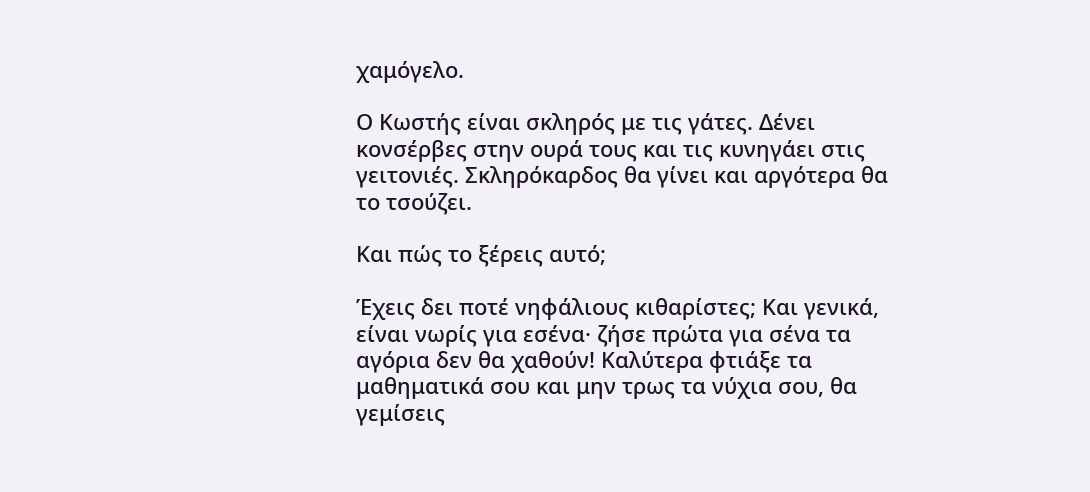χαμόγελο.

Ο Κωστής είναι σκληρός με τις γάτες. Δένει κονσέρβες στην ουρά τους και τις κυνηγάει στις γειτονιές. Σκληρόκαρδος θα γίνει και αργότερα θα το τσούζει.

Και πώς το ξέρεις αυτό;

Έχεις δει ποτέ νηφάλιους κιθαρίστες; Και γενικά, είναι νωρίς για εσένα· ζήσε πρώτα για σένα τα αγόρια δεν θα χαθούν! Καλύτερα φτιάξε τα μαθηματικά σου και μην τρως τα νύχια σου, θα γεμίσεις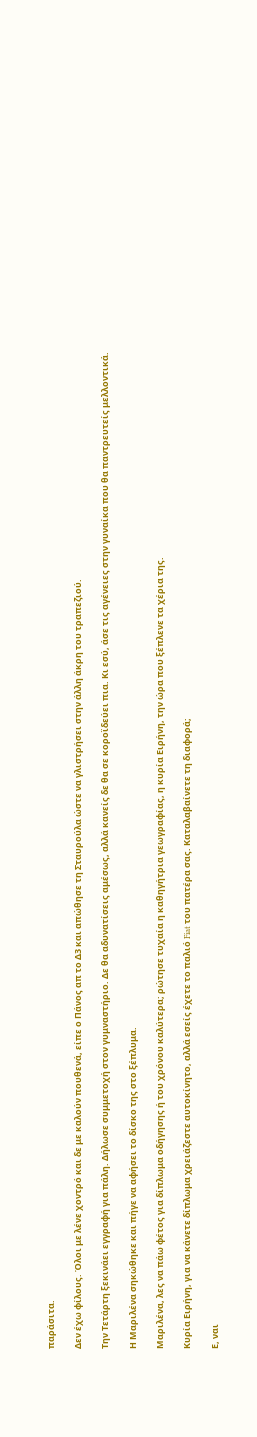παράσιτα.

Δεν έχω φίλους. Όλοι με λένε χοντρό και δε με καλούν πουθενά, είπε ο Πάνος απ το Δ3 και απώθησε τη Σταυρούλα ώστε να γλιστρήσει στην άλλη άκρη του τραπεζιού.

Την Τετάρτη ξεκινάει εγγραφή για πάλη. Δήλωσε συμμετοχή στον γυμναστήριο. Δε θα αδυνατίσεις αμέσως, αλλά κανείς δε θα σε κοροϊδεύει πια. Κι εσύ, άσε τις αγένειες στην γυναίκα που θα παντρευτείς μελλοντικά.

Η Μαριλένα σηκώθηκε και πήγε να αφήσει το δίσκο της στο ξέπλυμα.

Μαριλένα, λες να πάω φέτος για δίπλωμα οδήγησης ή του χρόνου καλύτερα; ρώτησε τυχαία η καθηγήτρια γεωγραφίας, η κυρία Ειρήνη, την ώρα που ξέπλενε τα χέρια της.

Κυρία Ειρήνη, για να κάνετε δίπλωμα χρειάζεστε αυτοκίνητο, αλλά εσείς έχετε το παλιό Fiat του πατέρα σας. Καταλαβαίνετε τη διαφορά;

Ε, ναι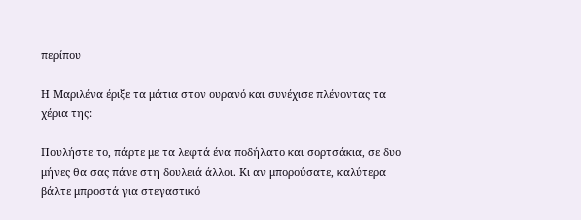περίπου

Η Μαριλένα έριξε τα μάτια στον ουρανό και συνέχισε πλένοντας τα χέρια της:

Πουλήστε το, πάρτε με τα λεφτά ένα ποδήλατο και σορτσάκια, σε δυο μήνες θα σας πάνε στη δουλειά άλλοι. Κι αν μπορούσατε, καλύτερα βάλτε μπροστά για στεγαστικό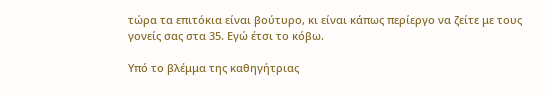τώρα τα επιτόκια είναι βούτυρο, κι είναι κάπως περίεργο να ζείτε με τους γονείς σας στα 35. Εγώ έτσι το κόβω.

Υπό το βλέμμα της καθηγήτριας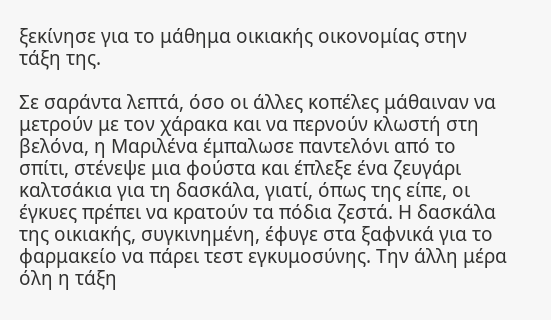ξεκίνησε για το μάθημα οικιακής οικονομίας στην τάξη της.

Σε σαράντα λεπτά, όσο οι άλλες κοπέλες μάθαιναν να μετρούν με τον χάρακα και να περνούν κλωστή στη βελόνα, η Μαριλένα έμπαλωσε παντελόνι από το σπίτι, στένεψε μια φούστα και έπλεξε ένα ζευγάρι καλτσάκια για τη δασκάλα, γιατί, όπως της είπε, οι έγκυες πρέπει να κρατούν τα πόδια ζεστά. Η δασκάλα της οικιακής, συγκινημένη, έφυγε στα ξαφνικά για το φαρμακείο να πάρει τεστ εγκυμοσύνης. Την άλλη μέρα όλη η τάξη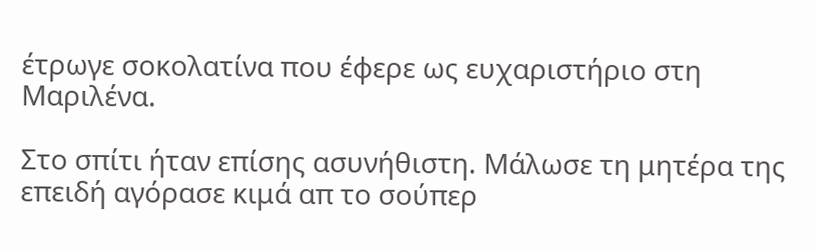έτρωγε σοκολατίνα που έφερε ως ευχαριστήριο στη Μαριλένα.

Στο σπίτι ήταν επίσης ασυνήθιστη. Μάλωσε τη μητέρα της επειδή αγόρασε κιμά απ το σούπερ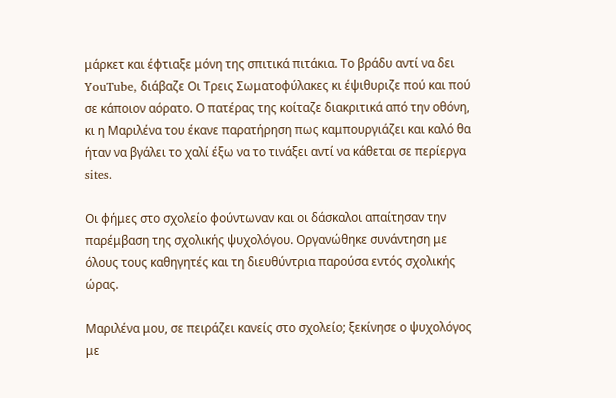μάρκετ και έφτιαξε μόνη της σπιτικά πιτάκια. Το βράδυ αντί να δει YouTube, διάβαζε Οι Τρεις Σωματοφύλακες κι έψιθυριζε πού και πού σε κάποιον αόρατο. Ο πατέρας της κοίταζε διακριτικά από την οθόνη, κι η Μαριλένα του έκανε παρατήρηση πως καμπουργιάζει και καλό θα ήταν να βγάλει το χαλί έξω να το τινάξει αντί να κάθεται σε περίεργα sites.

Οι φήμες στο σχολείο φούντωναν και οι δάσκαλοι απαίτησαν την παρέμβαση της σχολικής ψυχολόγου. Οργανώθηκε συνάντηση με όλους τους καθηγητές και τη διευθύντρια παρούσα εντός σχολικής ώρας.

Μαριλένα μου, σε πειράζει κανείς στο σχολείο; ξεκίνησε ο ψυχολόγος με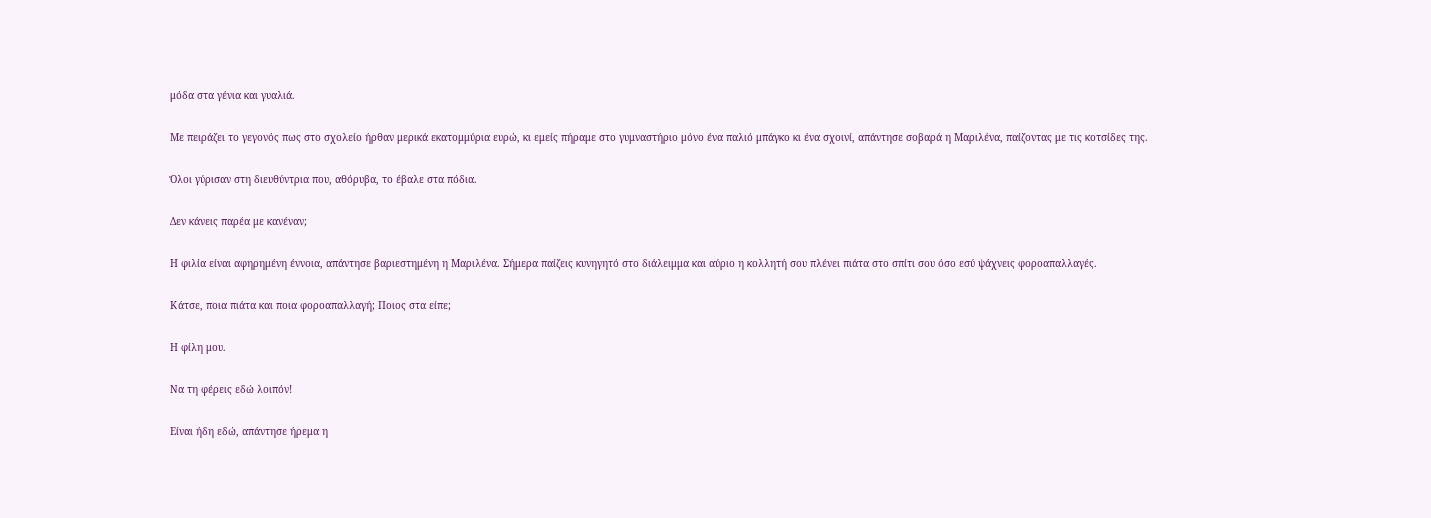μόδα στα γένια και γυαλιά.

Με πειράζει το γεγονός πως στο σχολείο ήρθαν μερικά εκατομμύρια ευρώ, κι εμείς πήραμε στο γυμναστήριο μόνο ένα παλιό μπάγκο κι ένα σχοινί, απάντησε σοβαρά η Μαριλένα, παίζοντας με τις κοτσίδες της.

Όλοι γύρισαν στη διευθύντρια που, αθόρυβα, το έβαλε στα πόδια.

Δεν κάνεις παρέα με κανέναν;

Η φιλία είναι αφηρημένη έννοια, απάντησε βαριεστημένη η Μαριλένα. Σήμερα παίζεις κυνηγητό στο διάλειμμα και αύριο η κολλητή σου πλένει πιάτα στο σπίτι σου όσο εσύ ψάχνεις φοροαπαλλαγές.

Κάτσε, ποια πιάτα και ποια φοροαπαλλαγή; Ποιος στα είπε;

Η φίλη μου.

Να τη φέρεις εδώ λοιπόν!

Είναι ήδη εδώ, απάντησε ήρεμα η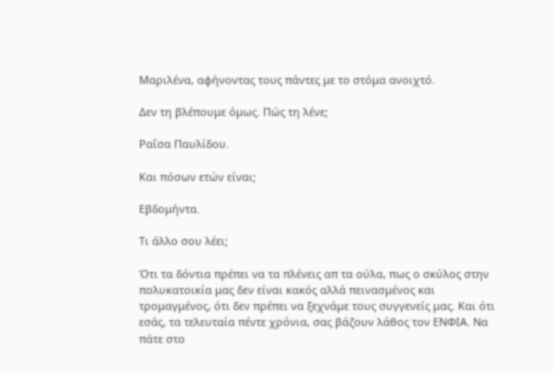Μαριλένα, αφήνοντας τους πάντες με το στόμα ανοιχτό.

Δεν τη βλέπουμε όμως. Πώς τη λένε;

Ραΐσα Παυλίδου.

Και πόσων ετών είναι;

Εβδομήντα.

Τι άλλο σου λέει;

Ότι τα δόντια πρέπει να τα πλένεις απ τα ούλα, πως ο σκύλος στην πολυκατοικία μας δεν είναι κακός αλλά πεινασμένος και τρομαγμένος, ότι δεν πρέπει να ξεχνάμε τους συγγενείς μας. Και ότι εσάς, τα τελευταία πέντε χρόνια, σας βάζουν λάθος τον ΕΝΦΙΑ. Να πάτε στο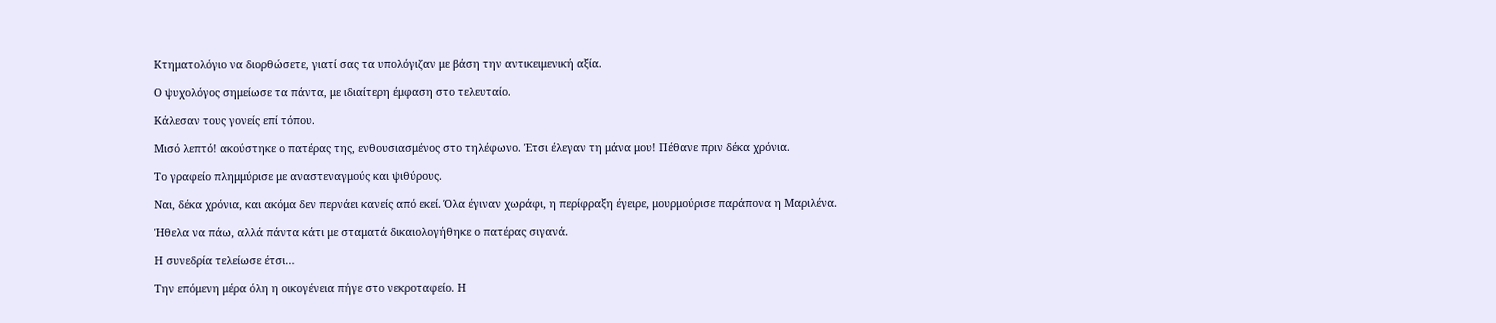Κτηματολόγιο να διορθώσετε, γιατί σας τα υπολόγιζαν με βάση την αντικειμενική αξία.

Ο ψυχολόγος σημείωσε τα πάντα, με ιδιαίτερη έμφαση στο τελευταίο.

Κάλεσαν τους γονείς επί τόπου.

Μισό λεπτό! ακούστηκε ο πατέρας της, ενθουσιασμένος στο τηλέφωνο. Έτσι έλεγαν τη μάνα μου! Πέθανε πριν δέκα χρόνια.

Το γραφείο πλημμύρισε με αναστεναγμούς και ψιθύρους.

Ναι, δέκα χρόνια, και ακόμα δεν περνάει κανείς από εκεί. Όλα έγιναν χωράφι, η περίφραξη έγειρε, μουρμούρισε παράπονα η Μαριλένα.

Ήθελα να πάω, αλλά πάντα κάτι με σταματά δικαιολογήθηκε ο πατέρας σιγανά.

Η συνεδρία τελείωσε έτσι…

Την επόμενη μέρα όλη η οικογένεια πήγε στο νεκροταφείο. Η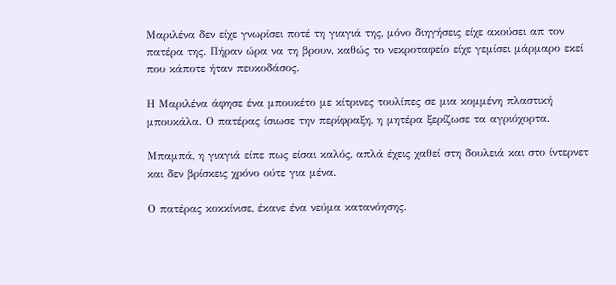Μαριλένα δεν είχε γνωρίσει ποτέ τη γιαγιά της, μόνο διηγήσεις είχε ακούσει απ τον πατέρα της. Πήραν ώρα να τη βρουν, καθώς το νεκροταφείο είχε γεμίσει μάρμαρο εκεί που κάποτε ήταν πευκοδάσος.

Η Μαριλένα άφησε ένα μπουκέτο με κίτρινες τουλίπες σε μια κομμένη πλαστική μπουκάλα. Ο πατέρας ίσιωσε την περίφραξη, η μητέρα ξερίζωσε τα αγριόχορτα.

Μπαμπά, η γιαγιά είπε πως είσαι καλός, απλά έχεις χαθεί στη δουλειά και στο ίντερνετ και δεν βρίσκεις χρόνο ούτε για μένα.

Ο πατέρας κοκκίνισε, έκανε ένα νεύμα κατανόησης.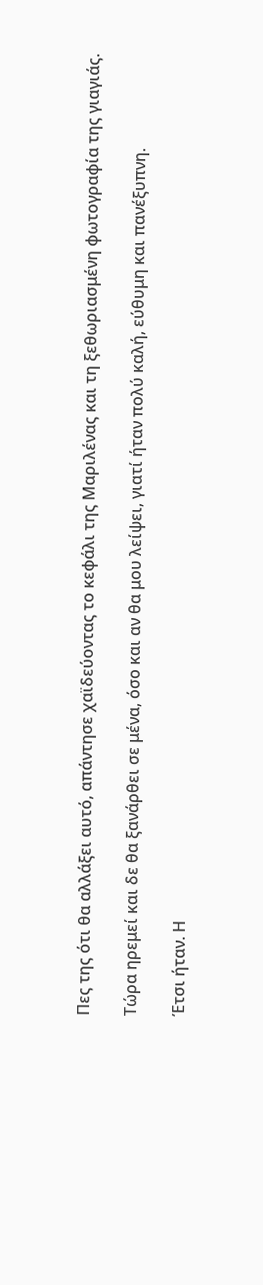Πες της ότι θα αλλάξει αυτό, απάντησε χαϊδεύοντας το κεφάλι της Μαριλένας και τη ξεθωριασμένη φωτογραφία της γιαγιάς.

Τώρα ηρεμεί και δε θα ξανάρθει σε μένα, όσο και αν θα μου λείψει, γιατί ήταν πολύ καλή, εύθυμη και πανέξυπνη.

Έτσι ήταν. Η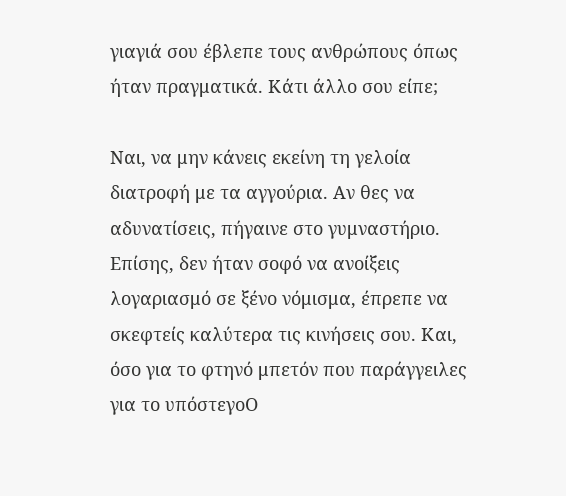γιαγιά σου έβλεπε τους ανθρώπους όπως ήταν πραγματικά. Κάτι άλλο σου είπε;

Ναι, να μην κάνεις εκείνη τη γελοία διατροφή με τα αγγούρια. Αν θες να αδυνατίσεις, πήγαινε στο γυμναστήριο. Επίσης, δεν ήταν σοφό να ανοίξεις λογαριασμό σε ξένο νόμισμα, έπρεπε να σκεφτείς καλύτερα τις κινήσεις σου. Και, όσο για το φτηνό μπετόν που παράγγειλες για το υπόστεγοΟ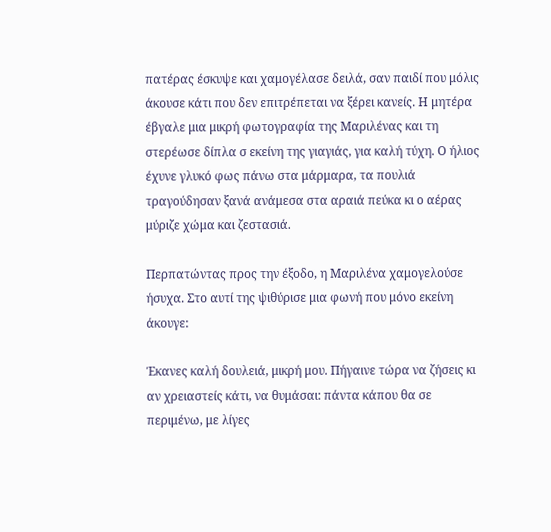πατέρας έσκυψε και χαμογέλασε δειλά, σαν παιδί που μόλις άκουσε κάτι που δεν επιτρέπεται να ξέρει κανείς. Η μητέρα έβγαλε μια μικρή φωτογραφία της Μαριλένας και τη στερέωσε δίπλα σ εκείνη της γιαγιάς, για καλή τύχη. Ο ήλιος έχυνε γλυκό φως πάνω στα μάρμαρα, τα πουλιά τραγούδησαν ξανά ανάμεσα στα αραιά πεύκα κι ο αέρας μύριζε χώμα και ζεστασιά.

Περπατώντας προς την έξοδο, η Μαριλένα χαμογελούσε ήσυχα. Στο αυτί της ψιθύρισε μια φωνή που μόνο εκείνη άκουγε:

Έκανες καλή δουλειά, μικρή μου. Πήγαινε τώρα να ζήσεις κι αν χρειαστείς κάτι, να θυμάσαι: πάντα κάπου θα σε περιμένω, με λίγες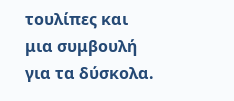τουλίπες και μια συμβουλή για τα δύσκολα.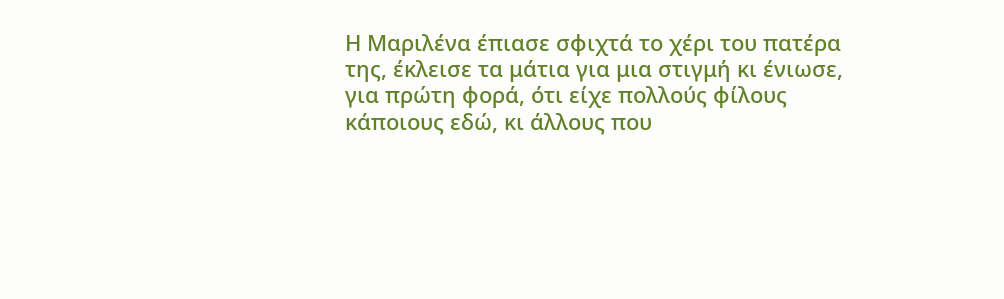Η Μαριλένα έπιασε σφιχτά το χέρι του πατέρα της, έκλεισε τα μάτια για μια στιγμή κι ένιωσε, για πρώτη φορά, ότι είχε πολλούς φίλους κάποιους εδώ, κι άλλους που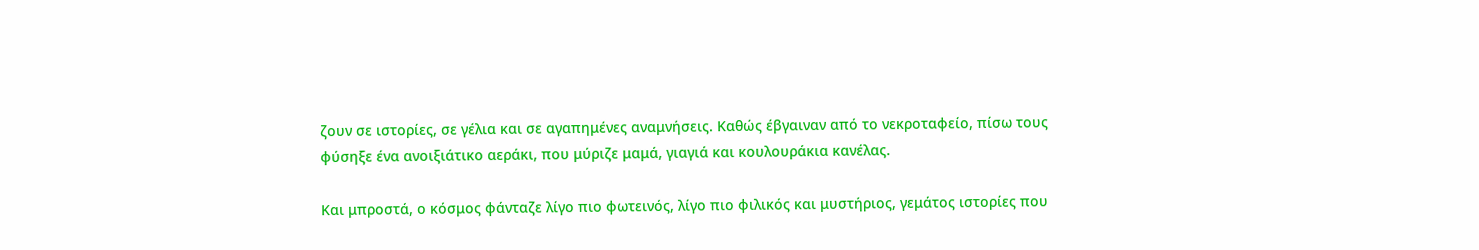ζουν σε ιστορίες, σε γέλια και σε αγαπημένες αναμνήσεις. Καθώς έβγαιναν από το νεκροταφείο, πίσω τους φύσηξε ένα ανοιξιάτικο αεράκι, που μύριζε μαμά, γιαγιά και κουλουράκια κανέλας.

Και μπροστά, ο κόσμος φάνταζε λίγο πιο φωτεινός, λίγο πιο φιλικός και μυστήριος, γεμάτος ιστορίες που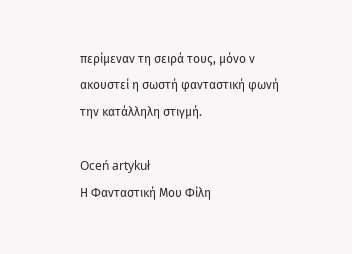περίμεναν τη σειρά τους, μόνο ν ακουστεί η σωστή φανταστική φωνή την κατάλληλη στιγμή.

Oceń artykuł
Η Φανταστική Μου Φίλη